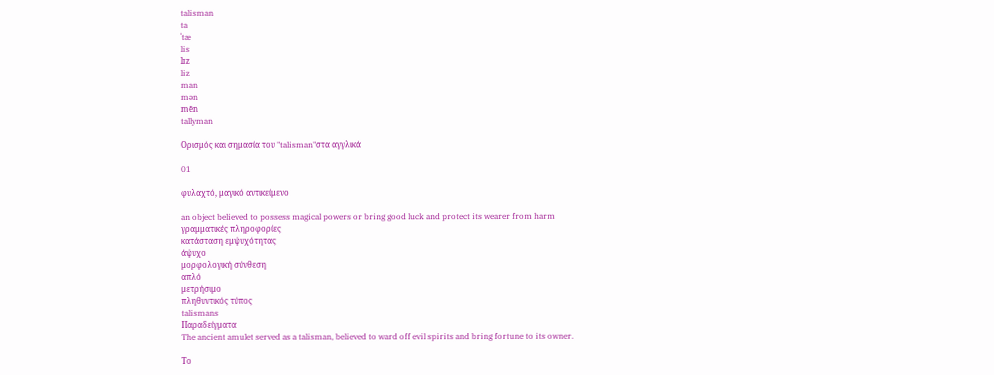talisman
ta
ˈtæ
lis
lɪz
liz
man
mən
mēn
tallyman

Ορισμός και σημασία του "talisman"στα αγγλικά

01

φυλαχτό, μαγικό αντικείμενο

an object believed to possess magical powers or bring good luck and protect its wearer from harm
γραμματικές πληροφορίες
κατάσταση εμψυχότητας
άψυχο
μορφολογική σύνθεση
απλό
μετρήσιμο
πληθυντικός τύπος
talismans
Παραδείγματα
The ancient amulet served as a talisman, believed to ward off evil spirits and bring fortune to its owner.

Το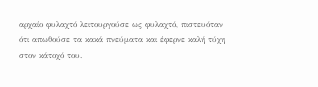αρχαίο φυλαχτό λειτουργούσε ως φυλαχτό, πιστευόταν ότι απωθούσε τα κακά πνεύματα και έφερνε καλή τύχη στον κάτοχό του.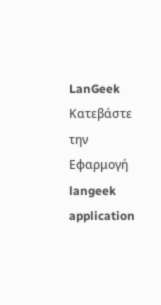LanGeek
Κατεβάστε την Εφαρμογή
langeek application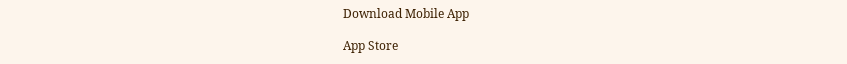Download Mobile App

App Store